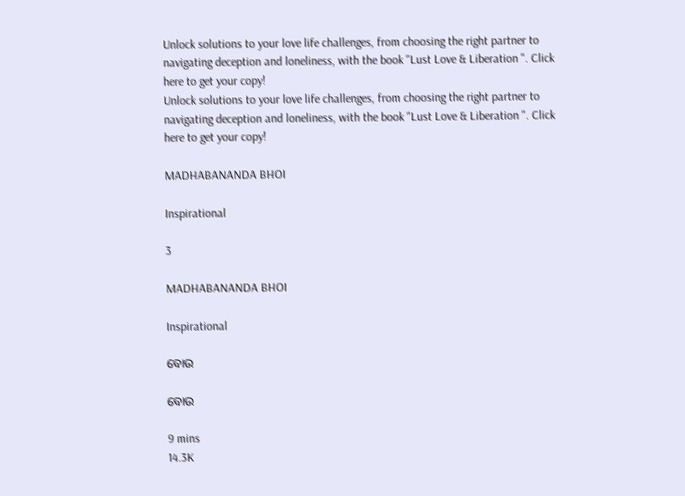Unlock solutions to your love life challenges, from choosing the right partner to navigating deception and loneliness, with the book "Lust Love & Liberation ". Click here to get your copy!
Unlock solutions to your love life challenges, from choosing the right partner to navigating deception and loneliness, with the book "Lust Love & Liberation ". Click here to get your copy!

MADHABANANDA BHOI

Inspirational

3

MADHABANANDA BHOI

Inspirational

ବୋଉ

ବୋଉ

9 mins
14.3K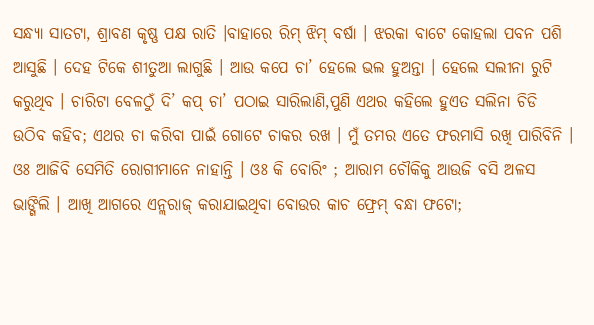ସନ୍ଧ୍ୟା ସାତଟା, ଶ୍ରାବଣ କୃଷ୍ଣ ପକ୍ଷ ରାତି ।ବାହାରେ ରିମ୍ ଝିମ୍ ବର୍ଷା । ଝରକା ବାଟେ କୋହଲା ପବନ ପଶି ଆସୁଛି । ଦେହ ଟିକେ ଶୀତୁଆ ଲାଗୁଛି । ଆଉ କପେ ଚା’ ହେଲେ ଭଲ ହୁଅନ୍ତା । ହେଲେ ସଲୀନା ରୁଟି କରୁଥିବ । ଚାରିଟା ବେଳଠୁଁ ଦି’ କପ୍ ଚା’ ପଠାଇ ସାରିଲାଣି,ପୁଣି ଏଥର କହିଲେ ହୁଏତ ସଲିନା ଚିଡି ଉଠିବ କହିବ; ଏଥର ଚା କରିବା ପାଇଁ ଗୋଟେ ଚାକର ରଖ । ମୁଁ ତମର ଏତେ ଫରମାସି ରଖି ପାରିବିନି । ଓଃ ଆଜିବି ସେମିତି ରୋଗୀମାନେ ନାହାନ୍ତି । ଓଃ କି ବୋରିଂ ; ଆରାମ ଚୌକିକୁ ଆଉଜି ବସି ଅଳସ ଭାଙ୍ଗିଲି । ଆଖି ଆଗରେ ଏନ୍ଲରାଜ୍ କରାଯାଇଥିବା ବୋଉର କାଚ ଫ୍ରେମ୍ ବନ୍ଧା ଫଟୋ;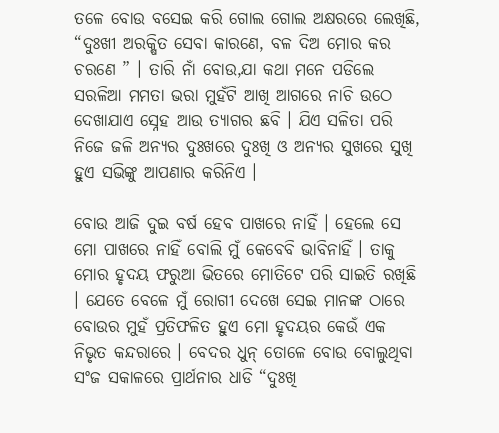ତଳେ ବୋଉ ବସେଇ କରି ଗୋଲ ଗୋଲ ଅକ୍ଷରରେ ଲେଖିଛି, “ଦୁଃଖୀ ଅରକ୍ଷିତ ସେବା କାରଣେ, ବଳ ଦିଅ ମୋର କର ଚରଣେ ” । ତାରି ନାଁ ବୋଉ,ଯା କଥା ମନେ ପଡିଲେ ସରଳିଆ ମମତା ଭରା ମୁହଁଟି ଆଖି ଆଗରେ ନାଚି ଉଠେ ଦେଖାଯାଏ ସ୍ନେହ ଆଉ ତ୍ୟାଗର ଛବି । ଯିଏ ସଳିତା ପରି ନିଜେ ଜଳି ଅନ୍ୟର ଦୁଃଖରେ ଦୁଃଖି ଓ ଅନ୍ୟର ସୁଖରେ ସୁଖି ହୁଏ ସଭିଙ୍କୁ ଆପଣାର କରିନିଏ ।

ବୋଉ ଆଜି ଦୁଇ ବର୍ଷ ହେବ ପାଖରେ ନାହିଁ । ହେଲେ ସେ ମୋ ପାଖରେ ନାହିଁ ବୋଲି ମୁଁ କେବେବି ଭାବିନାହିଁ । ତାକୁ ମୋର ହୃଦୟ ଫରୁଆ ଭିତରେ ମୋତିଟେ ପରି ସାଇତି ରଖିଛି । ଯେତେ ବେଳେ ମୁଁ ରୋଗୀ ଦେଖେ ସେଇ ମାନଙ୍କ ଠାରେ ବୋଉର ମୁହଁ ପ୍ରତିଫଳିତ ହୁଏ ମୋ ହୃଦୟର କେଉଁ ଏକ ନିଭୃତ କନ୍ଦରାରେ । ବେଦର ଧୁନ୍ ତୋଳେ ବୋଉ ବୋଲୁଥିବା ସଂଜ ସକାଳରେ ପ୍ରାର୍ଥନାର ଧାଡି “ଦୁଃଖି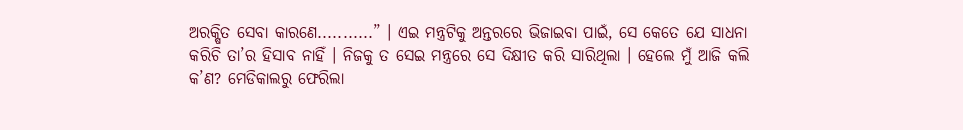ଅରକ୍ଷିତ ସେବା କାରଣେ...........” । ଏଇ ମନ୍ତ୍ରଟିକୁ ଅନ୍ତରରେ ଭିଜାଇବା ପାଇଁ, ସେ କେତେ ଯେ ସାଧନା କରିଚି ତା’ର ହିସାବ ନାହିଁ । ନିଜକୁ ତ ସେଇ ମନ୍ତ୍ରରେ ସେ ଦିକ୍ଷୀତ କରି ସାରିଥିଲା । ହେଲେ ମୁଁ ଆଜି କଲି କ’ଣ? ମେଡିକାଲରୁ ଫେରିଲା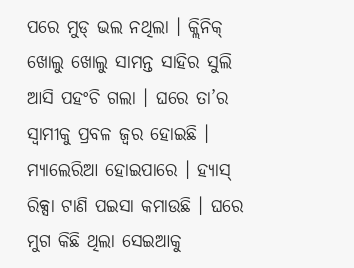ପରେ ମୁଡ୍ ଭଲ ନଥିଲା । କ୍ଲିନିକ୍ ଖୋଲୁ ଖୋଲୁ ସାମନ୍ତ ସାହିର ସୁଲି ଆସି ପହଂଚି ଗଲା । ଘରେ ତା’ର ସ୍ଵାମୀକୁ ପ୍ରବଳ ଜ୍ୱର ହୋଇଛି । ମ୍ୟାଲେରିଆ ହୋଇପାରେ । ହ୍ୟାସ୍ ରିକ୍ସା ଟାଣି ପଇସା କମାଉଛି । ଘରେ ମୁଗ କିଛି ଥିଲା ସେଇଆକୁ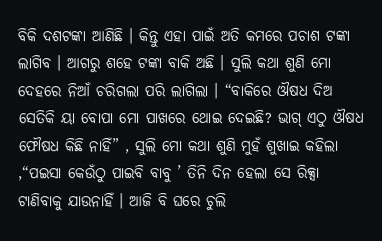ବିକି ଦଶଟଙ୍କା ଆଣିଛି । କିନ୍ତୁ ଏହା ପାଇଁ ଅତି କମରେ ପଚାଶ ଟଙ୍କା ଲାଗିବ । ଆଗରୁ ଶହେ ଟଙ୍କା ବାକି ଅଛି । ସୁଲି କଥା ଶୁଣି ମୋ ଦେହରେ ନିଆଁ ଚରିଗଲା ପରି ଲାଗିଲା । “ବାକିରେ ଔଷଧ ଦିଅ ସେତିକି ୟା ବୋପା ମୋ ପାଖରେ ଥୋଇ ଦେଇଛି? ଭାଗ୍ ଏଠୁ ଔଷଧ ଫୌଷଧ କିଛି ନାହିଁ” , ସୁଲି ମୋ କଥା ଶୁଣି ମୁହଁ ଶୁଖାଇ କହିଲା ,“ପଇସା କେଉଁଠୁ ପାଇବି ବାବୁ ’ ତିନି ଦିନ ହେଲା ସେ ରିକ୍ସା ଟାଣିବାକୁ ଯାଉନାହିଁ । ଆଜି ବି ଘରେ ଚୁଲି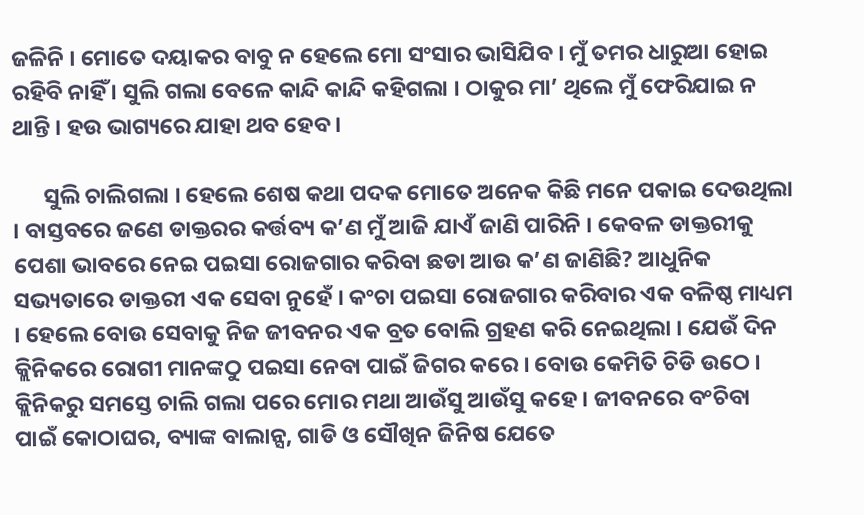ଜଳିନି । ମୋତେ ଦୟାକର ବାବୁ ନ ହେଲେ ମୋ ସଂସାର ଭାସିଯିବ । ମୁଁ ତମର ଧାରୁଆ ହୋଇ ରହିବି ନାହିଁ । ସୁଲି ଗଲା ବେଳେ କାନ୍ଦି କାନ୍ଦି କହିଗଲା । ଠାକୁର ମା’ ଥିଲେ ମୁଁ ଫେରିଯାଇ ନ ଥାନ୍ତି । ହଉ ଭାଗ୍ୟରେ ଯାହା ଥବ ହେବ ।

      ସୁଲି ଚାଲିଗଲା । ହେଲେ ଶେଷ କଥା ପଦକ ମୋତେ ଅନେକ କିଛି ମନେ ପକାଇ ଦେଉଥିଲା । ବାସ୍ତବରେ ଜଣେ ଡାକ୍ତରର କର୍ତ୍ତବ୍ୟ କ’ଣ ମୁଁ ଆଜି ଯାଏଁ ଜାଣି ପାରିନି । କେବଳ ଡାକ୍ତରୀକୁ ପେଶା ଭାବରେ ନେଇ ପଇସା ରୋଜଗାର କରିବା ଛଡା ଆଉ କ’ଣ ଜାଣିଛି? ଆଧୁନିକ ସଭ୍ୟତାରେ ଡାକ୍ତରୀ ଏକ ସେବା ନୁହେଁ । କଂଚା ପଇସା ରୋଜଗାର କରିବାର ଏକ ବଳିଷ୍ଠ ମାଧ୍ୟମ । ହେଲେ ବୋଉ ସେବାକୁ ନିଜ ଜୀବନର ଏକ ବ୍ରତ ବୋଲି ଗ୍ରହଣ କରି ନେଇଥିଲା । ଯେଉଁ ଦିନ କ୍ଲିନିକରେ ରୋଗୀ ମାନଙ୍କଠୁ ପଇସା ନେବା ପାଇଁ ଜିଗର କରେ । ବୋଉ କେମିତି ଚିଡି ଉଠେ । କ୍ଲିନିକରୁ ସମସ୍ତେ ଚାଲି ଗଲା ପରେ ମୋର ମଥା ଆଉଁସୁ ଆଉଁସୁ କହେ । ଜୀବନରେ ବଂଚିବା ପାଇଁ କୋଠାଘର, ବ୍ୟାଙ୍କ ବାଲାନ୍ସ, ଗାଡି ଓ ସୌଖିନ ଜିନିଷ ଯେତେ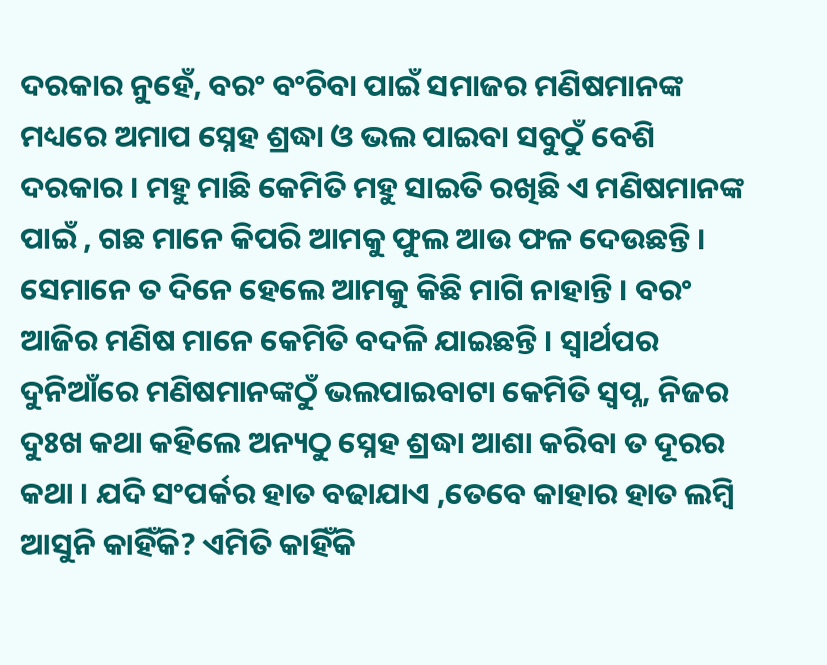ଦରକାର ନୁହେଁ, ବରଂ ବଂଚିବା ପାଇଁ ସମାଜର ମଣିଷମାନଙ୍କ ମଧ୍ୟରେ ଅମାପ ସ୍ନେହ ଶ୍ରଦ୍ଧା ଓ ଭଲ ପାଇବା ସବୁଠୁଁ ବେଶି ଦରକାର । ମହୁ ମାଛି କେମିତି ମହୁ ସାଇତି ରଖିଛି ଏ ମଣିଷମାନଙ୍କ ପାଇଁ , ଗଛ ମାନେ କିପରି ଆମକୁ ଫୁଲ ଆଉ ଫଳ ଦେଉଛନ୍ତି । ସେମାନେ ତ ଦିନେ ହେଲେ ଆମକୁ କିଛି ମାଗି ନାହାନ୍ତି । ବରଂ ଆଜିର ମଣିଷ ମାନେ କେମିତି ବଦଳି ଯାଇଛନ୍ତି । ସ୍ଵାର୍ଥପର ଦୁନିଆଁରେ ମଣିଷମାନଙ୍କଠୁଁ ଭଲପାଇବାଟା କେମିତି ସ୍ଵପ୍ନ, ନିଜର ଦୁଃଖ କଥା କହିଲେ ଅନ୍ୟଠୁ ସ୍ନେହ ଶ୍ରଦ୍ଧା ଆଶା କରିବା ତ ଦୂରର କଥା । ଯଦି ସଂପର୍କର ହାତ ବଢାଯାଏ ,ତେବେ କାହାର ହାତ ଲମ୍ବି ଆସୁନି କାହିଁକି? ଏମିତି କାହିଁକି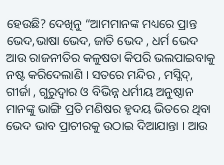ହେଉଛି? ଦେଖିନୁ “ଆମମାନଙ୍କ ମଧ୍ୟରେ ପ୍ରାନ୍ତ ଭେଦ,ଭାଷା ଭେଦ, ଜାତି ଭେଦ , ଧର୍ମ ଭେଦ ଆଉ ରାଜନୀତିର କଳୁଷତା କିପରି ଭଲପାଇବାକୁ ନଷ୍ଟ କରିଦେଲାଣି । ସତରେ ମନ୍ଦିର , ମସ୍ଜିଦ୍, ଗୀର୍ଜା , ଗୁରୁଦ୍ୱାର ଓ ବିଭିନ୍ନ ଧର୍ମୀୟ ଅନୁଷ୍ଠାନ ମାନଙ୍କୁ ଭାଙ୍ଗି ପ୍ରତି ମଣିଷର ହୃଦୟ ଭିତରେ ଥିବା ଭେଦ ଭାବ ପ୍ରାଚୀରକୁ ଉଠାଇ ଦିଆଯାନ୍ତା । ଆଉ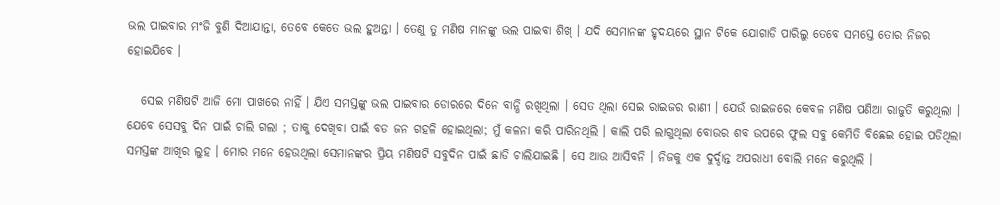ଭଲ ପାଇବାର ମଂଜି ବୁଣି ଦିଆଯାନ୍ତା, ତେବେ କେତେ ଭଲ ହୁଅନ୍ତା । ତେଣୁ ତୁ ମଣିଷ ମାନଙ୍କୁ ଭଲ ପାଇବା ଶିଖ୍ । ଯଦି ସେମାନଙ୍କ ହୃଦୟରେ ସ୍ଥାନ ଟିକେ ଯୋଗାଡି ପାରିଲୁ ତେବେ ସମସ୍ତେ ତୋର ନିଜର ହୋଇଯିବେ ।

   ସେଇ ମଣିଷଟି ଆଜି ମୋ ପାଖରେ ନାହିଁ । ଯିଏ ସମସ୍ତଙ୍କୁ ଭଲ ପାଇବାର ଡୋରରେ ଦିନେ ବାନ୍ଧି ରଖିଥିଲା । ସେତ ଥିଲା ସେଇ ରାଇଜର ରାଣୀ । ଯେଉଁ ରାଇଜରେ କେବଳ ମଣିଷ ପଣିଆ ରାଜୁତି କରୁଥିଲା । ଯେବେ ସେସବୁ ଦିନ ପାଇଁ ଚାଲି ଗଲା ; ତାକୁ ଦେଖିବା ପାଇଁ ବଡ ଜନ ଗହଳି ହୋଇଥିଲା; ମୁଁ କଳନା କରି ପାରିନଥିଲି । କାଲି ପରି ଲାଗୁଥିଲା ବୋଉର ଶବ ଉପରେ ଫୁଲ ସବୁ କେମିତି ବିଛେଇ ହୋଇ ପଡିଥିଲା ସମସ୍ତଙ୍କ ଆଖିର ଲୁହ । ମୋର ମନେ ହେଉଥିଲା ସେମାନଙ୍କର ପ୍ରିୟ ମଣିଷଟି ସବୁଦିନ ପାଇଁ ଛାଡି ଚାଲିଯାଇଛି । ସେ ଆଉ ଆସିବନି । ନିଜକୁ ଏକ ଦୁର୍ଦ୍ଦାନ୍ତ ଅପରାଧୀ ବୋଲି ମନେ କରୁଥିଲି ।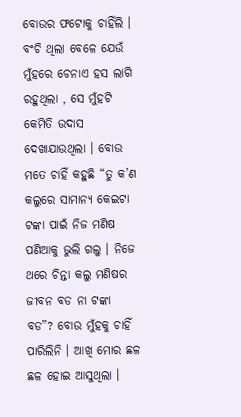ବୋଉର ଫଟୋକୁ ଚାହିଁଲି । ବଂଚି ଥିଲା ବେଳେ ଯେଉଁ ମୁଁହରେ ଚେନାଏ ହସ ଲାଗି ରହୁଥିଲା , ସେ ମୁଁହଟି କେମିତି ଉଦାସ ଦେଖାଯାଉଥିଲା । ବୋଉ ମତେ ଚାହିଁ କହୁଛି “ତୁ କ’ଣ କଲୁରେ ସାମାନ୍ୟ କେଇଟା ଟଙ୍କା ପାଇଁ ନିଜ ମଣିଷ ପଣିଆକୁ ଭୁଲି ଗଲୁ । ନିଜେ ଥରେ ଚିନ୍ତା କଲୁ ମଣିଷର ଜୀବନ ବଡ ନା ଟଙ୍କା ବଡ”? ବୋଉ ମୁଁହକୁ ଚାହିଁ ପାରିଲିନି । ଆଖି ମୋର ଛଳ ଛଳ ହୋଇ ଆସୁଥିଲା ।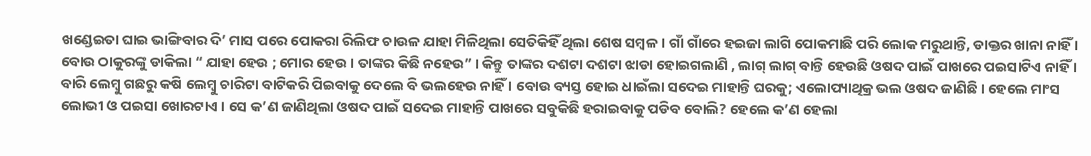ଖଣ୍ଡେଇତା ଘାଇ ଭାଙ୍ଗିବାର ଦି’ ମାସ ପରେ ପୋକରା ରିଲିଫ ଚାଉଳ ଯାହା ମିଳିଥିଲା ସେତିକିହିଁ ଥିଲା ଶେଷ ସମ୍ବଳ । ଗାଁ ଗାଁରେ ହଇଜା ଲାଗି ପୋକମାଛି ପରି ଲୋକ ମରୁଥାନ୍ତି, ଡାକ୍ତର ଖାନା ନାହିଁ । ବୋଉ ଠାକୁରଙ୍କୁ ଡାକିଲା “ ଯାହା ହେଉ ; ମୋର ହେଉ । ତାଙ୍କର କିଛି ନହେଉ” । କିନ୍ତୁ ତାଙ୍କର ଦଶଟା ଦଶଟା ଝାଡା ହୋଇଗଲାଣି , ଲାଗ୍ ଲାଗ୍ ବାନ୍ତି ହେଉଛି ଓଷଦ ପାଇଁ ପାଖରେ ପଇସାଟିଏ ନାହିଁ । ବାରି ଲେମ୍ବୁ ଗଛରୁ କଷି ଲେମ୍ବୁ ଚାରିଟା ବାଟିକରି ପିଇବାକୁ ଦେଲେ ବି ଭଲହେଉ ନାହିଁ । ବୋଉ ବ୍ୟସ୍ତ ହୋଇ ଧାଇଁଲା ସଦେଇ ମାହାନ୍ତି ଘରକୁ; ଏଲୋପ୍ୟାଥିକ୍ର ଭଲ ଓଷଦ ଜାଣିଛି । ହେଲେ ମାଂସ ଲୋଭୀ ଓ ପଇସା ଖୋରଟାଏ । ସେ କ’ଣ ଜାଣିଥିଲା ଓଷଦ ପାଇଁ ସଦେଇ ମାହାନ୍ତି ପାଖରେ ସବୁକିଛି ହରାଇବାକୁ ପଡିବ ବୋଲି? ହେଲେ କ’ଣ ହେଲା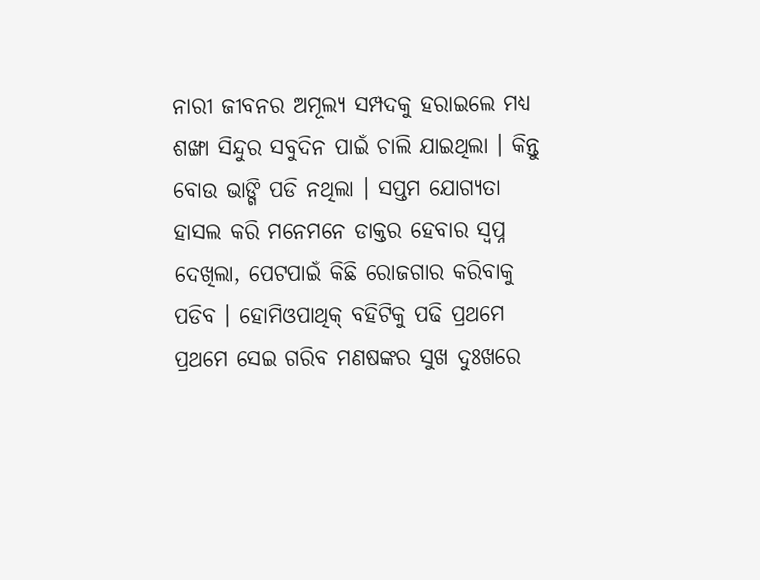ନାରୀ ଜୀବନର ଅମୂଲ୍ୟ ସମ୍ପଦକୁ ହରାଇଲେ ମଧ୍ୟ ଶଙ୍ଖା ସିନ୍ଦୁର ସବୁଦିନ ପାଇଁ ଚାଲି ଯାଇଥିଲା । କିନ୍ତୁ ବୋଉ ଭାଙ୍ଗି ପଡି ନଥିଲା । ସପ୍ତମ ଯୋଗ୍ୟତା ହାସଲ କରି ମନେମନେ ଡାକ୍ତର ହେବାର ସ୍ଵପ୍ନ ଦେଖିଲା, ପେଟପାଇଁ କିଛି ରୋଜଗାର କରିବାକୁ ପଡିବ । ହୋମିଓପାଥିକ୍ ବହିଟିକୁ ପଢି ପ୍ରଥମେ ପ୍ରଥମେ ସେଇ ଗରିବ ମଣଷଙ୍କର ସୁଖ ଦୁଃଖରେ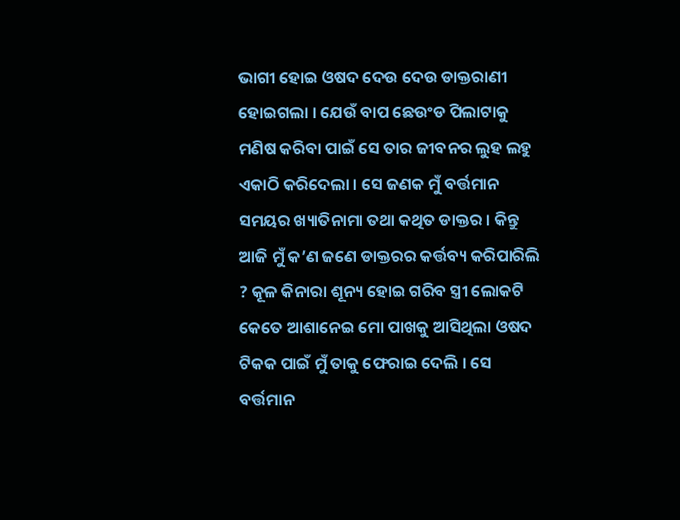ଭାଗୀ ହୋଇ ଓଷଦ ଦେଉ ଦେଉ ଡାକ୍ତରାଣୀ ହୋଇଗଲା । ଯେଉଁ ବାପ ଛେଉଂଡ ପିଲାଟାକୁ ମଣିଷ କରିବା ପାଇଁ ସେ ତାର ଜୀବନର ଲୁହ ଲହୁ ଏକାଠି କରିଦେଲା । ସେ ଜଣକ ମୁଁ ବର୍ତ୍ତମାନ ସମୟର ଖ୍ୟାତିନାମା ତଥା କଥିତ ଡାକ୍ତର । କିନ୍ତୁ ଆଜି ମୁଁ କ’ଣ ଜଣେ ଡାକ୍ତରର କର୍ତ୍ତବ୍ୟ କରିପାରିଲି ? କୂଳ କିନାରା ଶୂନ୍ୟ ହୋଇ ଗରିବ ସ୍ତ୍ରୀ ଲୋକଟି କେତେ ଆଶାନେଇ ମୋ ପାଖକୁ ଆସିଥିଲା ଓଷଦ ଟିକକ ପାଇଁ ମୁଁ ତାକୁ ଫେରାଇ ଦେଲି । ସେ ବର୍ତ୍ତମାନ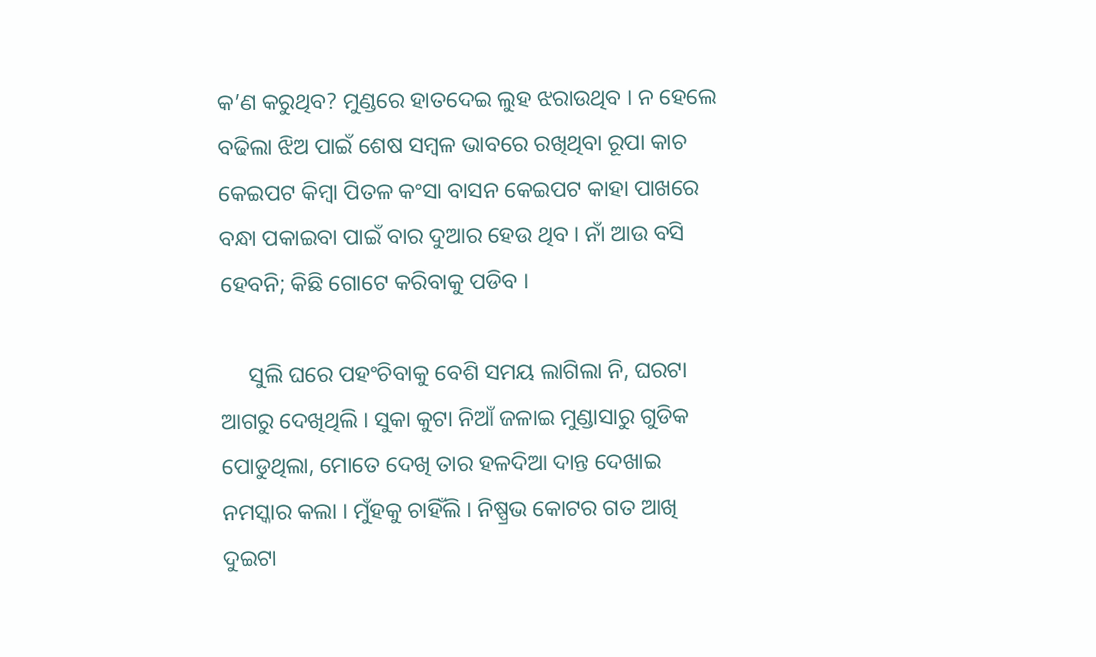କ’ଣ କରୁଥିବ? ମୁଣ୍ଡରେ ହାତଦେଇ ଲୁହ ଝରାଉଥିବ । ନ ହେଲେ ବଢିଲା ଝିଅ ପାଇଁ ଶେଷ ସମ୍ବଳ ଭାବରେ ରଖିଥିବା ରୂପା କାଚ କେଇପଟ କିମ୍ବା ପିତଳ କଂସା ବାସନ କେଇପଟ କାହା ପାଖରେ ବନ୍ଧା ପକାଇବା ପାଇଁ ବାର ଦୁଆର ହେଉ ଥିବ । ନାଁ ଆଉ ବସି ହେବନି; କିଛି ଗୋଟେ କରିବାକୁ ପଡିବ ।

     ସୁଲି ଘରେ ପହଂଚିବାକୁ ବେଶି ସମୟ ଲାଗିଲା ନି, ଘରଟା ଆଗରୁ ଦେଖିଥିଲି । ସୁକା କୁଟା ନିଆଁ ଜଳାଇ ମୁଣ୍ଡାସାରୁ ଗୁଡିକ ପୋଡୁଥିଲା, ମୋତେ ଦେଖି ତାର ହଳଦିଆ ଦାନ୍ତ ଦେଖାଇ ନମସ୍କାର କଲା । ମୁଁହକୁ ଚାହିଁଲି । ନିଷ୍ପ୍ରଭ କୋଟର ଗତ ଆଖି ଦୁଇଟା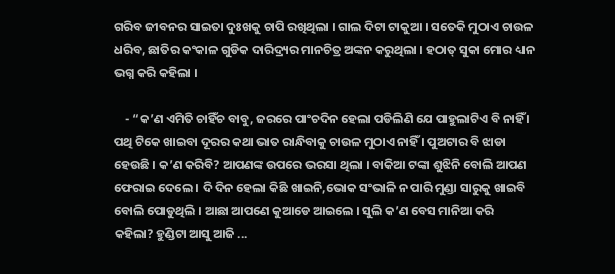ଗରିବ ଜୀବନର ସାଇତା ଦୁଃଖକୁ ଚାପି ରଖିଥିଲା । ଗାଲ ଦିଟା ଟାକୁଆ । ସତେକି ମୁଠାଏ ଚାଉଳ ଧରିବ, ଛାତିର କଂକାଳ ଗୁଡିକ ଦାରିଦ୍ର୍ୟର ମାନଚିତ୍ର ଅଙ୍କନ କରୁଥିଲା । ହଠାତ୍ ସୁକା ମୋର ଧ୍ୟାନ ଭଗ୍ନ କରି କହିଲା ।

    - “କ’ଣ ଏମିତି ଚାହିଁଚ ବାବୁ, ଜରରେ ପାଂଚଦିନ ହେଲା ପଡିଲିଣି ଯେ ପାହୁଲାଟିଏ ବି ନାହିଁ । ପଥି ଟିକେ ଖାଇବା ଦୂରର କଥା ଭାତ ରାନ୍ଧିବାକୁ ଚାଉଳ ମୁଠାଏ ନାହିଁ । ପୁଅଟାର ବି ଝାଡା ହେଉଛି । କ’ଣ କରିବି? ଆପଣଙ୍କ ଉପରେ ଭରସା ଥିଲା । ବାକିଆ ଟଙ୍କା ଶୁଝିନି ବୋଲି ଆପଣ ଫେରାଇ ଦେଲେ । ଦି ଦିନ ହେଲା କିଛି ଖାଇନି,ଭୋକ ସଂଭାଳି ନ ପାରି ମୁଣ୍ଡା ସାରୁକୁ ଖାଇବି ବୋଲି ପୋଡୁଥିଲି । ଆଛା ଆପଣେ କୁଆଡେ ଆଇଲେ । ସୁଲି କ’ଣ ବେସ ମାନିଆ କରି କହିଲା? ହୁଣ୍ଡିଟା ଆସୁ ଆଜି ...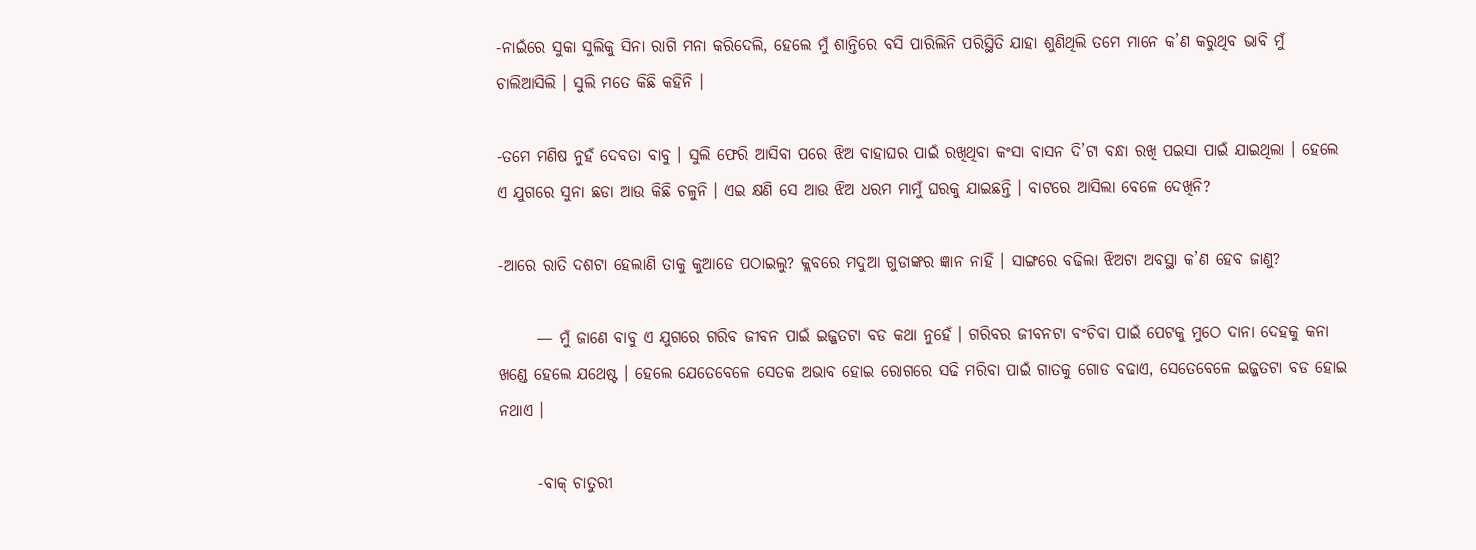-ନାଇଁରେ ସୁକା ସୁଲିକୁ ସିନା ରାଗି ମନା କରିଦେଲି, ହେଲେ ମୁଁ ଶାନ୍ତିରେ ବସି ପାରିଲିନି ପରିସ୍ଥିତି ଯାହା ଶୁଣିଥିଲି ତମେ ମାନେ କ’ଣ କରୁଥିବ ଭାବି ମୁଁ ଚାଲିଆସିଲି । ସୁଲି ମତେ କିଛି କହିନି ।

-ତମେ ମଣିଷ ନୁହଁ ଦେବତା ବାବୁ । ସୁଲି ଫେରି ଆସିବା ପରେ ଝିଅ ବାହାଘର ପାଇଁ ରଖିଥିବା କଂସା ବାସନ ଦି’ଟା ବନ୍ଧା ରଖି ପଇସା ପାଇଁ ଯାଇଥିଲା । ହେଲେ ଏ ଯୁଗରେ ସୁନା ଛଡା ଆଉ କିଛି ଚଳୁନି । ଏଇ କ୍ଷଣି ସେ ଆଉ ଝିଅ ଧରମ ମାମୁଁ ଘରକୁ ଯାଇଛନ୍ତି । ବାଟରେ ଆସିଲା ବେଳେ ଦେଖିନି?

-ଆରେ ରାତି ଦଶଟା ହେଲାଣି ତାକୁ କୁଆଡେ ପଠାଇଲୁ? କ୍ଲବରେ ମଦୁଆ ଗୁଡାଙ୍କର ଜ୍ଞାନ ନାହିଁ । ସାଙ୍ଗରେ ବଢିଲା ଝିଅଟା ଅବସ୍ଥା କ’ଣ ହେବ ଜାଣୁ?

      — ମୁଁ ଜାଣେ ବାବୁ ଏ ଯୁଗରେ ଗରିବ ଜୀବନ ପାଇଁ ଇଜ୍ଜତଟା ବଡ କଥା ନୁହେଁ । ଗରିବର ଜୀବନଟା ବଂଚିବା ପାଇଁ ପେଟକୁ ମୁଠେ ଦାନା ଦେହକୁ କନା ଖଣ୍ଡେ ହେଲେ ଯଥେଷ୍ଟ । ହେଲେ ଯେତେବେଳେ ସେତକ ଅଭାବ ହୋଇ ରୋଗରେ ସଢି ମରିବା ପାଇଁ ଗାତକୁ ଗୋଡ ବଢାଏ, ସେତେବେଳେ ଇଜ୍ଜତଟା ବଡ ହୋଇ ନଥାଏ ।

      -ବାକ୍ ଚାତୁରୀ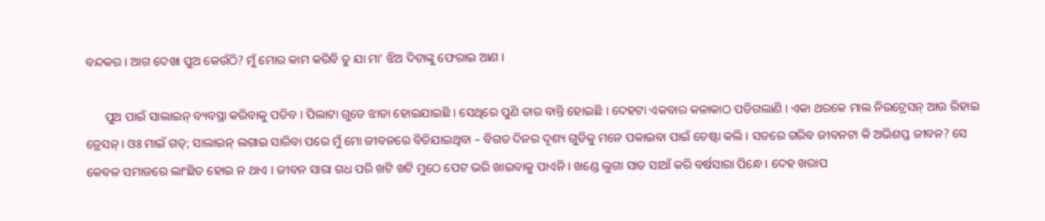ବନ୍ଦକର । ଆଗ ଦେଖା ପୁଅ କେଉଁଠି? ମୁଁ ମୋର କାମ କରିବି ତୁ ଯା ମା’ ଝିଅ ଦିଟାଙ୍କୁ ଫେରାଇ ଆଣ ।

      ପୁଅ ପାଇଁ ସାଲାଇନ୍ ବ୍ୟବସ୍ଥା କରିବାକୁ ପଡିବ । ପିଲାଟା ଗୁଡେ ଝାଡା ହୋଇଯାଇଛି । ସେଥିରେ ପୁଣି ତାର ବାନ୍ତି ହୋଇଛି । ଦେହଟା ଏକବାର କଳାକାଠ ପଡିଗଲାଣି । ଏକା ଥରକେ ମାଲ ନିଉଟ୍ରେସନ୍ ଆଉ ରିହାଇ ଡ୍ରେସନ୍ । ଓଃ ମାଇଁ ଗଡ୍; ସାଲାଇନ୍ ଲଗାଇ ସାରିବା ପରେ ମୁଁ ମୋ ଜୀବନରେ ବିତିଯାଇଥିବା – ବିଗତ ଦିନର ଦୃଶ୍ୟ ଗୁଡିକୁ ମନେ ପକାଇବା ପାଇଁ ଚେଷ୍ଟା କଲି । ସତରେ ଗରିବ ଜୀବନଟା କି ଅଭିଶପ୍ତ ଜୀବନ? ସେ କେବଳ ସମାଜରେ ଲାଂଛିତ ହୋଇ ନ ଥାଏ । ଜୀବନ ସାରା ଗଧ ପରି ଖଟି ଖଟି ମୁଠେ ପେଟ ଭରି ଖାଇବାକୁ ପାଏନି । ଖଣ୍ଡେ ଲୁଗା ସାତ ସାଆଁ କରି ବର୍ଷସାରା ପିନ୍ଧେ । ଦେହ ଖରାପ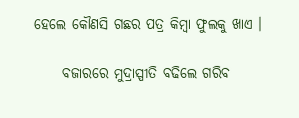ହେଲେ କୌଣସି ଗଛର ପତ୍ର କିମ୍ବା ଫୁଲକୁ ଖାଏ ।

     ବଜାରରେ ମୁଦ୍ରାସ୍ପୀତି ବଢିଲେ ଗରିବ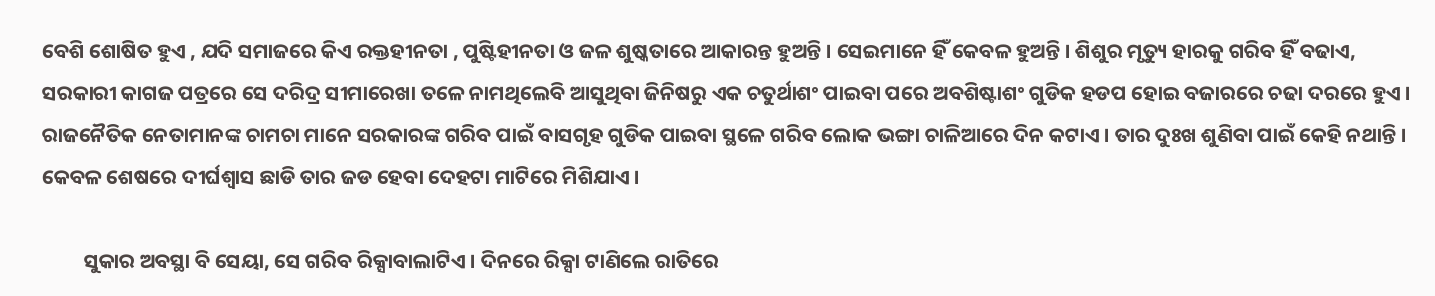ବେଶି ଶୋଷିତ ହୁଏ , ଯଦି ସମାଜରେ କିଏ ରକ୍ତହୀନତା , ପୁଷ୍ଟିହୀନତା ଓ ଜଳ ଶୁଷ୍କତାରେ ଆକାରନ୍ତ ହୁଅନ୍ତି । ସେଇମାନେ ହିଁ କେବଳ ହୁଅନ୍ତି । ଶିଶୁର ମୃତ୍ୟୁ ହାରକୁ ଗରିବ ହିଁ ବଢାଏ, ସରକାରୀ କାଗଜ ପତ୍ରରେ ସେ ଦରିଦ୍ର ସୀମାରେଖା ତଳେ ନାମଥିଲେବି ଆସୁଥିବା ଜିନିଷରୁ ଏକ ଚତୁର୍ଥାଶଂ ପାଇବା ପରେ ଅବଶିଷ୍ଟାଶଂ ଗୁଡିକ ହଡପ ହୋଇ ବଜାରରେ ଚଢା ଦରରେ ହୁଏ । ରାଜନୈତିକ ନେତାମାନଙ୍କ ଚାମଚା ମାନେ ସରକାରଙ୍କ ଗରିବ ପାଇଁ ବାସଗୃହ ଗୁଡିକ ପାଇବା ସ୍ଥଳେ ଗରିବ ଲୋକ ଭଙ୍ଗା ଚାଳିଆରେ ଦିନ କଟାଏ । ତାର ଦୁଃଖ ଶୁଣିବା ପାଇଁ କେହି ନଥାନ୍ତି । କେବଳ ଶେଷରେ ଦୀର୍ଘଶ୍ୱାସ ଛାଡି ତାର ଜଡ ହେବା ଦେହଟା ମାଟିରେ ମିଶିଯାଏ ।

         ସୁକାର ଅବସ୍ଥା ବି ସେୟା, ସେ ଗରିବ ରିକ୍ସାବାଲାଟିଏ । ଦିନରେ ରିକ୍ସା ଟାଣିଲେ ରାତିରେ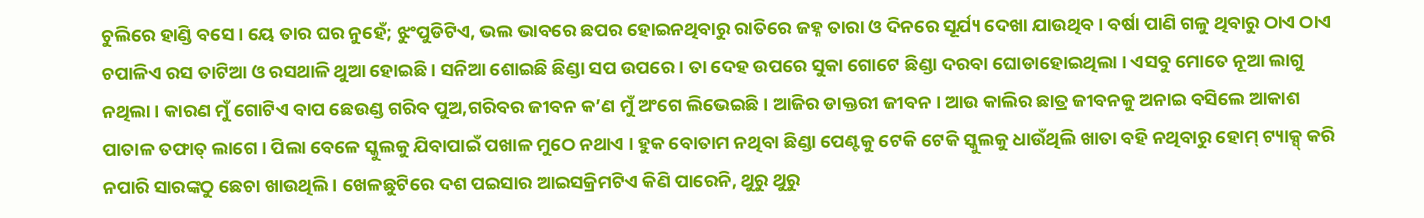ଚୁଲିରେ ହାଣ୍ଡି ବସେ । ୟେ ତାର ଘର ନୁହେଁ; ଝୁଂପୁଡିଟିଏ, ଭଲ ଭାବରେ ଛପର ହୋଇନଥିବାରୁ ରାତିରେ ଜହ୍ନ ତାରା ଓ ଦିନରେ ସୂର୍ଯ୍ୟ ଦେଖା ଯାଉଥିବ । ବର୍ଷା ପାଣି ଗଳୁ ଥିବାରୁ ଠାଏ ଠାଏ ଚପାଳିଏ ରସ ତାଟିଆ ଓ ରସଥାଳି ଥୁଆ ହୋଇଛି । ସନିଆ ଶୋଇଛି ଛିଣ୍ଡା ସପ ଉପରେ । ତା ଦେହ ଉପରେ ସୁକା ଗୋଟେ ଛିଣ୍ଡା ଦରବା ଘୋଡାହୋଇଥିଲା । ଏସବୁ ମୋତେ ନୂଆ ଲାଗୁ ନଥିଲା । କାରଣ ମୁଁ ଗୋଟିଏ ବାପ ଛେଉଣ୍ଡ ଗରିବ ପୁଅ,ଗରିବର ଜୀବନ କ’ଣ ମୁଁ ଅଂଗେ ଲିଭେଇଛି । ଆଜିର ଡାକ୍ତରୀ ଜୀବନ । ଆଉ କାଲିର ଛାତ୍ର ଜୀବନକୁ ଅନାଇ ବସିଲେ ଆକାଶ ପାତାଳ ତଫାତ୍ ଲାଗେ । ପିଲା ବେଳେ ସ୍କୁଲକୁ ଯିବାପାଇଁ ପଖାଳ ମୁଠେ ନଥାଏ । ହୁକ ବୋତାମ ନଥିବା ଛିଣ୍ଡା ପେଣ୍ଟକୁ ଟେକି ଟେକି ସ୍କୁଲକୁ ଧାଉଁଥିଲି ଖାତା ବହି ନଥିବାରୁ ହୋମ୍ ଟ୍ୟାକ୍ସ୍ କରି ନପାରି ସାରଙ୍କଠୁ ଛେଚା ଖାଉଥିଲି । ଖେଳଛୁଟିରେ ଦଶ ପଇସାର ଆଇସକ୍ରିମଟିଏ କିଣି ପାରେନି, ଥୁରୁ ଥୁରୁ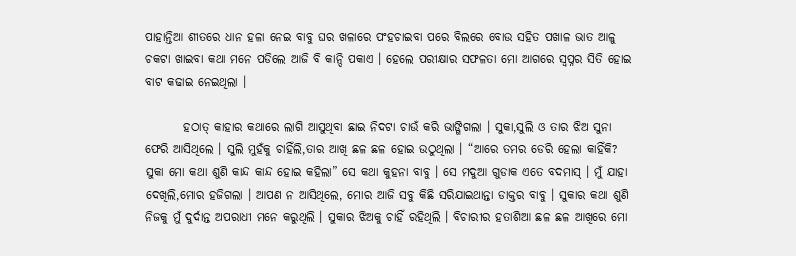ପାହାନ୍ତିଆ ଶୀତରେ ଧାନ ହଳା ନେଇ ବାବୁ ଘର ଖଳାରେ ପଂହଚାଇବା ପରେ ବିଲରେ ବୋଉ ସହିତ ପଖାଳ ଭାତ ଆଳୁ ଚକଟା ଖାଇବା କଥା ମନେ ପଡିଲେ ଆଜି ବି କାନ୍ଦି ପକାଏ । ହେଲେ ପରୀକ୍ଷାର ସଫଳତା ମୋ ଆଗରେ ସ୍ଵପ୍ନର ସିତି ହୋଇ ବାଟ କଢାଇ ନେଇଥିଲା ।

        ହଠାତ୍ କାହାର କଥାରେ ଲାଗି ଆସୁଥିବା ଛାଇ ନିଦଟା ଚାଉଁ କରି ଭାଙ୍ଗିଗଲା । ସୁକା,ସୁଲି ଓ ତାର ଝିଅ ସୁନା ଫେରି ଆସିଥିଲେ । ସୁଲି ମୁହଁକୁ ଚାହିଁଲି,ତାର ଆଖି ଛଳ ଛଳ ହୋଇ ଉଠୁଥିଲା । “ଆରେ ତମର ଡେରି ହେଲା କାହିଁକି? ସୁକା ମୋ କଥା ଶୁଣି କାନ୍ଦ କାନ୍ଦ ହୋଇ କହିଲା” ସେ କଥା କୁହନା ବାବୁ । ସେ ମଦୁଆ ଗୁଡାକ ଏତେ ବଦମାସ୍ । ମୁଁ ଯାହା ଦେଖିଲି,ମୋର ହଜିଗଲା । ଆପଣ ନ ଆସିଥିଲେ, ମୋର ଆଜି ସବୁ କିଛି ସରିଯାଇଥାନ୍ତା ଡାକ୍ତର ବାବୁ । ସୁକାର କଥା ଶୁଣି ନିଜକୁ ମୁଁ ଦୁର୍ଦାନ୍ତ ଅପରାଧୀ ମନେ କରୁଥିଲି । ସୁକାର ଝିଅକୁ ଚାହିଁ ରହିଥିଲି । ବିଚାରୀର ହତାଶିଆ ଛଳ ଛଳ ଆଖିରେ ମୋ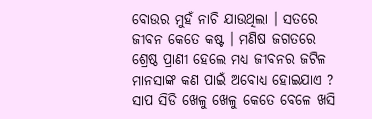ବୋଉର ମୁହଁ ନାଚି ଯାଉଥିଲା । ସତରେ ଜୀବନ କେତେ କଷ୍ଟ । ମଣିଷ ଜଗତରେ ଶ୍ରେଷ୍ଠ ପ୍ରାଣୀ ହେଲେ ମଧ୍ୟ ଜୀବନର ଜଟିଳ ମାନସାଙ୍କ କଣ ପାଇଁ ଅବୋଧ୍ୟ ହୋଇଯାଏ ? ସାପ ସିଡି ଖେଳୁ ଖେଳୁ କେତେ ବେଳେ ଖସି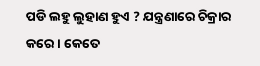ପଡି ଲହୁ ଲୁହାଣ ହୁଏ ? ଯନ୍ତ୍ରଣାରେ ଚିକ୍ରାର କରେ । କେତେ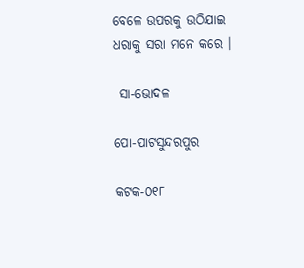ବେଳେ ଉପରକୁ ଉଠିଯାଇ ଧରାକୁ ସରା ମନେ କରେ ।

 ସା-ଭୋଦଳ

ପୋ-ପାଟସୁନ୍ଦରପୁର

କଟକ-୦୧୮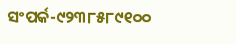ସଂପର୍କ-୯୨୩୮୫୮୯୧୦୦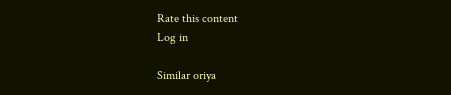Rate this content
Log in

Similar oriya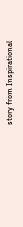story from Inspirational